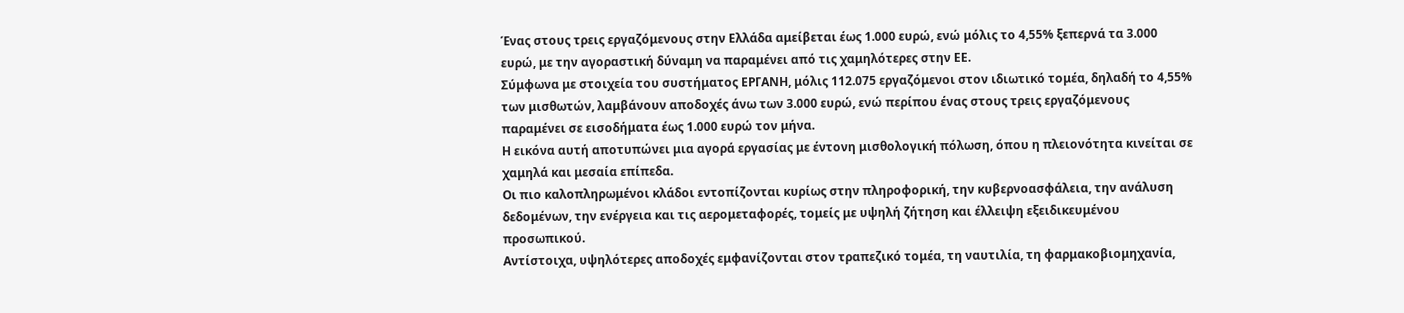Ένας στους τρεις εργαζόμενους στην Ελλάδα αμείβεται έως 1.000 ευρώ, ενώ μόλις το 4,55% ξεπερνά τα 3.000 ευρώ, με την αγοραστική δύναμη να παραμένει από τις χαμηλότερες στην ΕΕ.
Σύμφωνα με στοιχεία του συστήματος ΕΡΓΑΝΗ, μόλις 112.075 εργαζόμενοι στον ιδιωτικό τομέα, δηλαδή το 4,55% των μισθωτών, λαμβάνουν αποδοχές άνω των 3.000 ευρώ, ενώ περίπου ένας στους τρεις εργαζόμενους παραμένει σε εισοδήματα έως 1.000 ευρώ τον μήνα.
Η εικόνα αυτή αποτυπώνει μια αγορά εργασίας με έντονη μισθολογική πόλωση, όπου η πλειονότητα κινείται σε χαμηλά και μεσαία επίπεδα.
Οι πιο καλοπληρωμένοι κλάδοι εντοπίζονται κυρίως στην πληροφορική, την κυβερνοασφάλεια, την ανάλυση δεδομένων, την ενέργεια και τις αερομεταφορές, τομείς με υψηλή ζήτηση και έλλειψη εξειδικευμένου προσωπικού.
Αντίστοιχα, υψηλότερες αποδοχές εμφανίζονται στον τραπεζικό τομέα, τη ναυτιλία, τη φαρμακοβιομηχανία,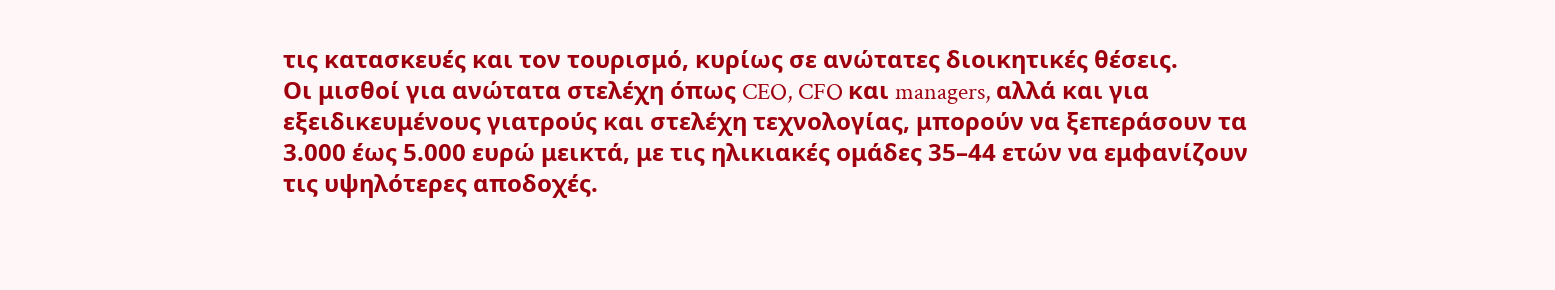τις κατασκευές και τον τουρισμό, κυρίως σε ανώτατες διοικητικές θέσεις.
Οι μισθοί για ανώτατα στελέχη όπως CEO, CFO και managers, αλλά και για εξειδικευμένους γιατρούς και στελέχη τεχνολογίας, μπορούν να ξεπεράσουν τα 3.000 έως 5.000 ευρώ μεικτά, με τις ηλικιακές ομάδες 35–44 ετών να εμφανίζουν τις υψηλότερες αποδοχές.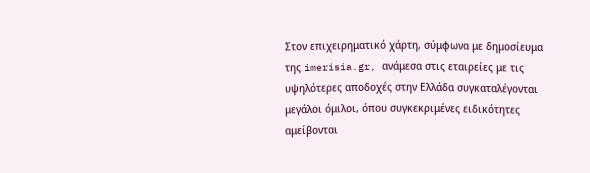Στον επιχειρηματικό χάρτη, σύμφωνα με δημοσίευμα της imerisia.gr, ανάμεσα στις εταιρείες με τις υψηλότερες αποδοχές στην Ελλάδα συγκαταλέγονται μεγάλοι όμιλοι, όπου συγκεκριμένες ειδικότητες αμείβονται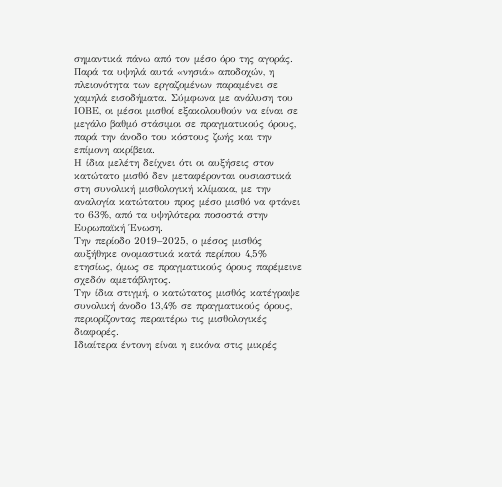σημαντικά πάνω από τον μέσο όρο της αγοράς.
Παρά τα υψηλά αυτά «νησιά» αποδοχών, η πλειονότητα των εργαζομένων παραμένει σε χαμηλά εισοδήματα. Σύμφωνα με ανάλυση του ΙΟΒΕ, οι μέσοι μισθοί εξακολουθούν να είναι σε μεγάλο βαθμό στάσιμοι σε πραγματικούς όρους, παρά την άνοδο του κόστους ζωής και την επίμονη ακρίβεια.
Η ίδια μελέτη δείχνει ότι οι αυξήσεις στον κατώτατο μισθό δεν μεταφέρονται ουσιαστικά στη συνολική μισθολογική κλίμακα, με την αναλογία κατώτατου προς μέσο μισθό να φτάνει το 63%, από τα υψηλότερα ποσοστά στην Ευρωπαϊκή Ένωση.
Την περίοδο 2019–2025, ο μέσος μισθός αυξήθηκε ονομαστικά κατά περίπου 4,5% ετησίως, όμως σε πραγματικούς όρους παρέμεινε σχεδόν αμετάβλητος.
Την ίδια στιγμή, ο κατώτατος μισθός κατέγραψε συνολική άνοδο 13,4% σε πραγματικούς όρους, περιορίζοντας περαιτέρω τις μισθολογικές διαφορές.
Ιδιαίτερα έντονη είναι η εικόνα στις μικρές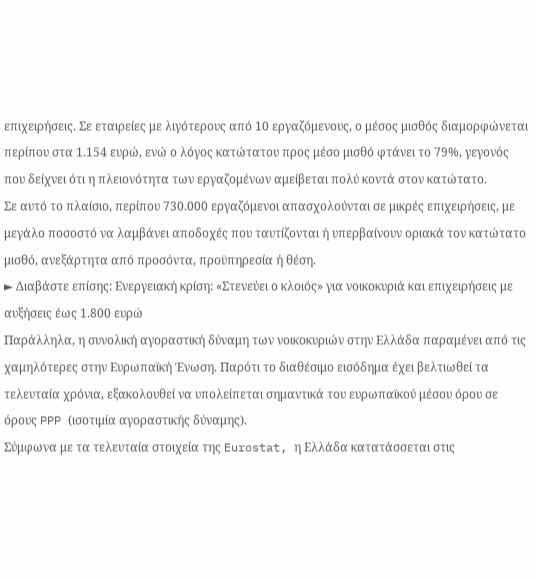επιχειρήσεις. Σε εταιρείες με λιγότερους από 10 εργαζόμενους, ο μέσος μισθός διαμορφώνεται περίπου στα 1.154 ευρώ, ενώ ο λόγος κατώτατου προς μέσο μισθό φτάνει το 79%, γεγονός που δείχνει ότι η πλειονότητα των εργαζομένων αμείβεται πολύ κοντά στον κατώτατο.
Σε αυτό το πλαίσιο, περίπου 730.000 εργαζόμενοι απασχολούνται σε μικρές επιχειρήσεις, με μεγάλο ποσοστό να λαμβάνει αποδοχές που ταυτίζονται ή υπερβαίνουν οριακά τον κατώτατο μισθό, ανεξάρτητα από προσόντα, προϋπηρεσία ή θέση.
► Διαβάστε επίσης: Ενεργειακή κρίση: «Στενεύει ο κλοιός» για νοικοκυριά και επιχειρήσεις με αυξήσεις έως 1.800 ευρώ
Παράλληλα, η συνολική αγοραστική δύναμη των νοικοκυριών στην Ελλάδα παραμένει από τις χαμηλότερες στην Ευρωπαϊκή Ένωση. Παρότι το διαθέσιμο εισόδημα έχει βελτιωθεί τα τελευταία χρόνια, εξακολουθεί να υπολείπεται σημαντικά του ευρωπαϊκού μέσου όρου σε όρους PPP (ισοτιμία αγοραστικής δύναμης).
Σύμφωνα με τα τελευταία στοιχεία της Eurostat, η Ελλάδα κατατάσσεται στις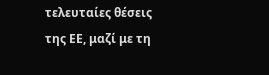τελευταίες θέσεις της ΕΕ, μαζί με τη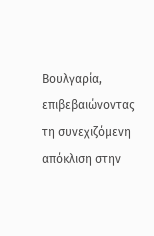Βουλγαρία, επιβεβαιώνοντας τη συνεχιζόμενη απόκλιση στην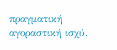πραγματική αγοραστική ισχύ.